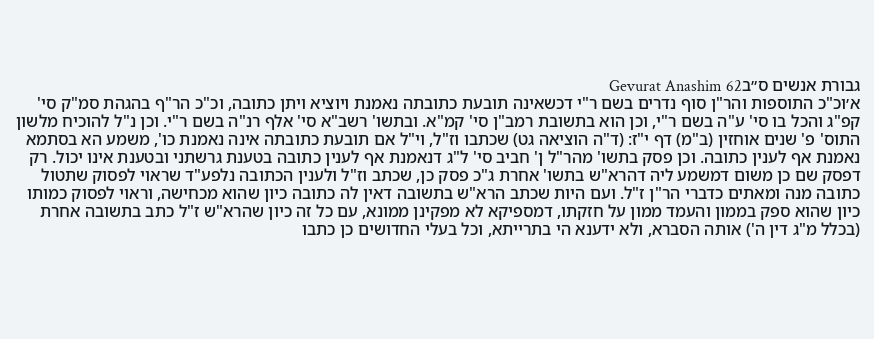גבורת אנשים ס״בGevurat Anashim 62
א׳וכ"כ התוספות והר"ן סוף נדרים בשם ר"י דכשאינה תובעת כתובתה נאמנת ויוציא ויתן כתובה, וכ"כ הר"ף בהגהת סמ"ק סי' קפ"ג והכל בו סי' ע"ה בשם ר"י, וכן הוא בתשובת רמב"ן סי' קמ"א. ובתשו' רשב"א סי' אלף רנ"ה בשם ר"י. וכן נ"ל להוכיח מלשון התוס' פ' שנים אוחזין (ב"מ) דף י"ז: (ד"ה הוציאה גט) שכתבו וז"ל, וי"ל אם תובעת כתובתה אינה נאמנת כו', משמע הא בסתמא נאמנת אף לענין כתובה. וכן פסק בתשו' מהר"ל ן' חביב סי' ל"ג דנאמנת אף לענין כתובה בטענת גרשתני ובטענת אינו יכול. רק דפסק שם כן משום דמשמע ליה דהרא"ש בתשו' אחרת ג"כ פסק כן, שכתב וז"ל ולענין הכתובה נלפע"ד שראוי לפסוק שתטול כתובה מנה ומאתים כדברי הר"ן ז"ל. ועם היות שכתב הרא"ש בתשובה דאין לה כתובה כיון שהוא מכחישה, וראוי לפסוק כמותו כיון שהוא ספק בממון והעמד ממון על חזקתו, דמספיקא לא מפקינן ממונא, עם כל זה כיון שהרא"ש ז"ל כתב בתשובה אחרת (בכלל מ"ג דין ה') אותה הסברא, ולא ידענא הי בתרייתא, וכל בעלי החדושים כן כתבו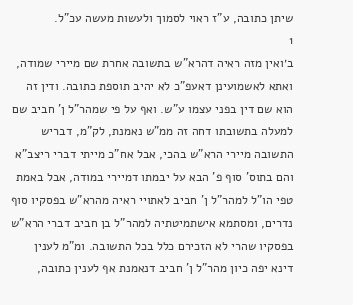שיתן כתובה, ע"ז ראוי לסמוך ולעשות מעשה עכ"ל.
1
ב׳ואין מזה ראיה דהרא"ש בתשובה אחרת שם מיירי שמודה, ואתא לאשמועינן דאעפ"כ לא יהיב תוספת כתובה. ודין זה הוא שם דין בפני עצמו ע"ש. ואף על פי שמהר"ל ן' חביב שם למעלה בתשובתו דחה זה ממ"ש נאמנת, לק"מ, דבריש התשובה מיירי הרא"ש בהכי, אבל אח"כ מייתי דברי ריצב"א והם בתוס' סוף פ' הבא על יבמתו דמיירי במודה, אבל באמת טפי הו"ל למהר"ל ן' חביב לאתויי ראיה מהרא"ש בפסקיו סוף נדרים, ומסתמא אישתמיטתיה למהר"ל בן חביב דברי הרא"ש בפסקיו שהרי לא הזכירם כלל בכל התשובה. ומ"מ לענין דינא יפה כיון מהר"ל ן' חביב דנאמנת אף לענין כתובה,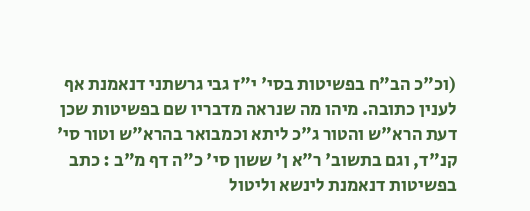(וכ"כ הב"ח בפשיטות בסי' י"ז גבי גרשתני דנאמנת אף לענין כתובה. מיהו מה שנראה מדבריו שם בפשיטות שכן דעת הרא"ש והטור ג"כ ליתא וכמבואר בהרא"ש וטור סי' קנ"ד, וגם בתשוב' ר"א ן' ששון סי' כ"ה דף מ"ב : כתב בפשיטות דנאמנת לינשא וליטול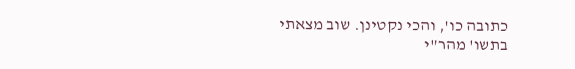כתובה כו', והכי נקטינן. שוב מצאתי בתשו' מהר"י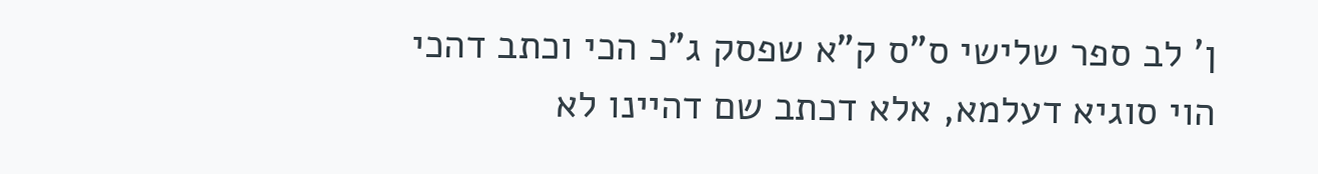ן' לב ספר שלישי ס"ס ק"א שפסק ג"כ הכי וכתב דהכי הוי סוגיא דעלמא, אלא דכתב שם דהיינו לא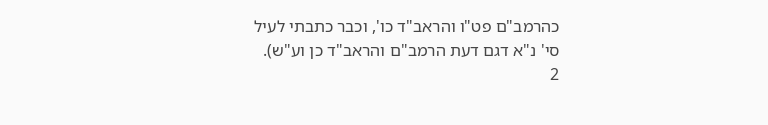כהרמב"ם פט"ו והראב"ד כו', וכבר כתבתי לעיל סי' נ"א דגם דעת הרמב"ם והראב"ד כן וע"ש).
2